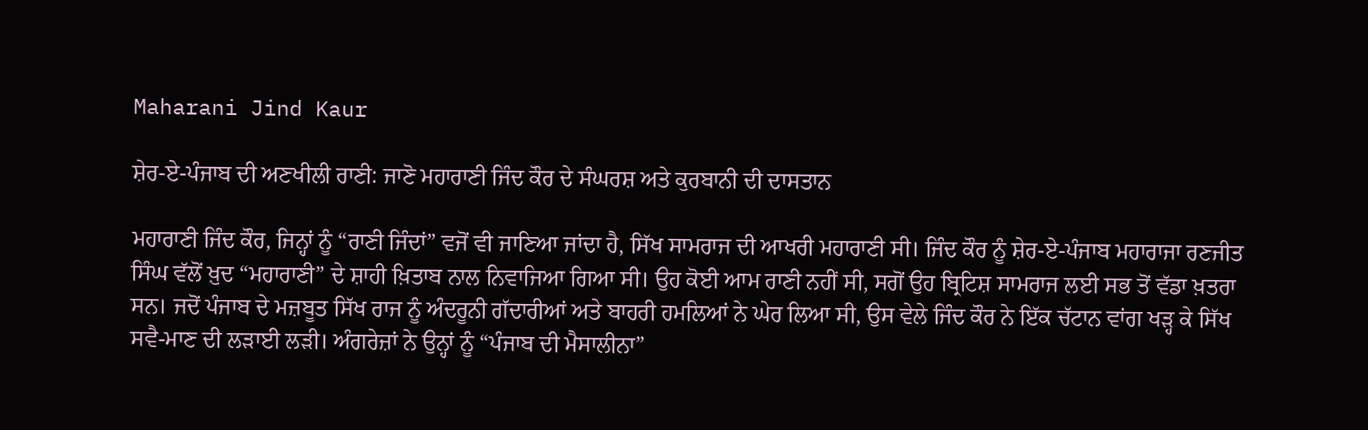Maharani Jind Kaur

ਸ਼ੇਰ-ਏ-ਪੰਜਾਬ ਦੀ ਅਣਖੀਲੀ ਰਾਣੀ: ਜਾਣੋ ਮਹਾਰਾਣੀ ਜਿੰਦ ਕੌਰ ਦੇ ਸੰਘਰਸ਼ ਅਤੇ ਕੁਰਬਾਨੀ ਦੀ ਦਾਸਤਾਨ

ਮਹਾਰਾਣੀ ਜਿੰਦ ਕੌਰ, ਜਿਨ੍ਹਾਂ ਨੂੰ “ਰਾਣੀ ਜਿੰਦਾਂ” ਵਜੋਂ ਵੀ ਜਾਣਿਆ ਜਾਂਦਾ ਹੈ, ਸਿੱਖ ਸਾਮਰਾਜ ਦੀ ਆਖਰੀ ਮਹਾਰਾਣੀ ਸੀ। ਜਿੰਦ ਕੌਰ ਨੂੰ ਸ਼ੇਰ-ਏ-ਪੰਜਾਬ ਮਹਾਰਾਜਾ ਰਣਜੀਤ ਸਿੰਘ ਵੱਲੋਂ ਖ਼ੁਦ “ਮਹਾਰਾਣੀ” ਦੇ ਸ਼ਾਹੀ ਖ਼ਿਤਾਬ ਨਾਲ ਨਿਵਾਜਿਆ ਗਿਆ ਸੀ। ਉਹ ਕੋਈ ਆਮ ਰਾਣੀ ਨਹੀਂ ਸੀ, ਸਗੋਂ ਉਹ ਬ੍ਰਿਟਿਸ਼ ਸਾਮਰਾਜ ਲਈ ਸਭ ਤੋਂ ਵੱਡਾ ਖ਼ਤਰਾ ਸਨ। ਜਦੋਂ ਪੰਜਾਬ ਦੇ ਮਜ਼ਬੂਤ ਸਿੱਖ ਰਾਜ ਨੂੰ ਅੰਦਰੂਨੀ ਗੱਦਾਰੀਆਂ ਅਤੇ ਬਾਹਰੀ ਹਮਲਿਆਂ ਨੇ ਘੇਰ ਲਿਆ ਸੀ, ਉਸ ਵੇਲੇ ਜਿੰਦ ਕੌਰ ਨੇ ਇੱਕ ਚੱਟਾਨ ਵਾਂਗ ਖੜ੍ਹ ਕੇ ਸਿੱਖ ਸਵੈ-ਮਾਣ ਦੀ ਲੜਾਈ ਲੜੀ। ਅੰਗਰੇਜ਼ਾਂ ਨੇ ਉਨ੍ਹਾਂ ਨੂੰ “ਪੰਜਾਬ ਦੀ ਮੈਸਾਲੀਨਾ”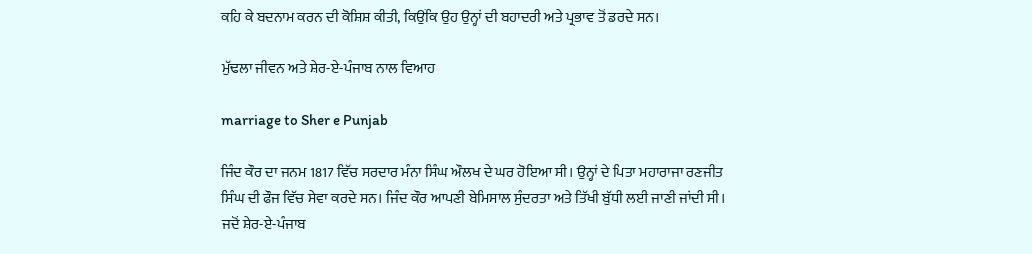ਕਹਿ ਕੇ ਬਦਨਾਮ ਕਰਨ ਦੀ ਕੋਸ਼ਿਸ਼ ਕੀਤੀ, ਕਿਉਂਕਿ ਉਹ ਉਨ੍ਹਾਂ ਦੀ ਬਹਾਦਰੀ ਅਤੇ ਪ੍ਰਭਾਵ ਤੋਂ ਡਰਦੇ ਸਨ।

ਮੁੱਢਲਾ ਜੀਵਨ ਅਤੇ ਸ਼ੇਰ-ਏ-ਪੰਜਾਬ ਨਾਲ ਵਿਆਹ

marriage to Sher e Punjab

ਜਿੰਦ ਕੌਰ ਦਾ ਜਨਮ 1817 ਵਿੱਚ ਸਰਦਾਰ ਮੰਨਾ ਸਿੰਘ ਔਲਖ ਦੇ ਘਰ ਹੋਇਆ ਸੀ। ਉਨ੍ਹਾਂ ਦੇ ਪਿਤਾ ਮਹਾਰਾਜਾ ਰਣਜੀਤ ਸਿੰਘ ਦੀ ਫੌਜ ਵਿੱਚ ਸੇਵਾ ਕਰਦੇ ਸਨ। ਜਿੰਦ ਕੌਰ ਆਪਣੀ ਬੇਮਿਸਾਲ ਸੁੰਦਰਤਾ ਅਤੇ ਤਿੱਖੀ ਬੁੱਧੀ ਲਈ ਜਾਣੀ ਜਾਂਦੀ ਸੀ। ਜਦੋਂ ਸ਼ੇਰ-ਏ-ਪੰਜਾਬ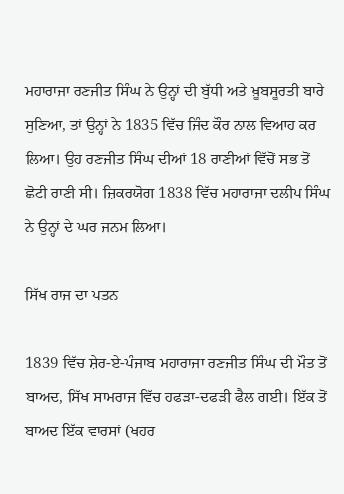ਮਹਾਰਾਜਾ ਰਣਜੀਤ ਸਿੰਘ ਨੇ ਉਨ੍ਹਾਂ ਦੀ ਬੁੱਧੀ ਅਤੇ ਖ਼ੂਬਸੂਰਤੀ ਬਾਰੇ ਸੁਣਿਆ, ਤਾਂ ਉਨ੍ਹਾਂ ਨੇ 1835 ਵਿੱਚ ਜਿੰਦ ਕੌਰ ਨਾਲ ਵਿਆਹ ਕਰ ਲਿਆ। ਉਹ ਰਣਜੀਤ ਸਿੰਘ ਦੀਆਂ 18 ਰਾਣੀਆਂ ਵਿੱਚੋਂ ਸਭ ਤੋਂ ਛੋਟੀ ਰਾਣੀ ਸੀ। ਜ਼ਿਕਰਯੋਗ 1838 ਵਿੱਚ ਮਹਾਰਾਜਾ ਦਲੀਪ ਸਿੰਘ ਨੇ ਉਨ੍ਹਾਂ ਦੇ ਘਰ ਜਨਮ ਲਿਆ।

ਸਿੱਖ ਰਾਜ ਦਾ ਪਤਨ

1839 ਵਿੱਚ ਸ਼ੇਰ-ਏ-ਪੰਜਾਬ ਮਹਾਰਾਜਾ ਰਣਜੀਤ ਸਿੰਘ ਦੀ ਮੌਤ ਤੋਂ ਬਾਅਦ, ਸਿੱਖ ਸਾਮਰਾਜ ਵਿੱਚ ਹਫੜਾ-ਦਫੜੀ ਫੈਲ ਗਈ। ਇੱਕ ਤੋਂ ਬਾਅਦ ਇੱਕ ਵਾਰਸਾਂ (ਖਹਰ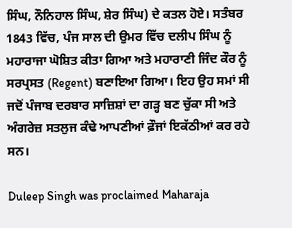ਸਿੰਘ, ਨੌਨਿਹਾਲ ਸਿੰਘ, ਸ਼ੇਰ ਸਿੰਘ) ਦੇ ਕਤਲ ਹੋਏ। ਸਤੰਬਰ 1843 ਵਿੱਚ, ਪੰਜ ਸਾਲ ਦੀ ਉਮਰ ਵਿੱਚ ਦਲੀਪ ਸਿੰਘ ਨੂੰ ਮਹਾਰਾਜਾ ਘੋਸ਼ਿਤ ਕੀਤਾ ਗਿਆ ਅਤੇ ਮਹਾਰਾਣੀ ਜਿੰਦ ਕੌਰ ਨੂੰ ਸਰਪ੍ਰਸਤ (Regent) ਬਣਾਇਆ ਗਿਆ। ਇਹ ਉਹ ਸਮਾਂ ਸੀ ਜਦੋਂ ਪੰਜਾਬ ਦਰਬਾਰ ਸਾਜ਼ਿਸ਼ਾਂ ਦਾ ਗੜ੍ਹ ਬਣ ਚੁੱਕਾ ਸੀ ਅਤੇ ਅੰਗਰੇਜ਼ ਸਤਲੁਜ ਕੰਢੇ ਆਪਣੀਆਂ ਫ਼ੌਜਾਂ ਇਕੱਠੀਆਂ ਕਰ ਰਹੇ ਸਨ।

Duleep Singh was proclaimed Maharaja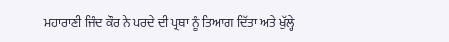ਮਹਾਰਾਣੀ ਜਿੰਦ ਕੌਰ ਨੇ ਪਰਦੇ ਦੀ ਪ੍ਰਥਾ ਨੂੰ ਤਿਆਗ ਦਿੱਤਾ ਅਤੇ ਖੁੱਲ੍ਹੇ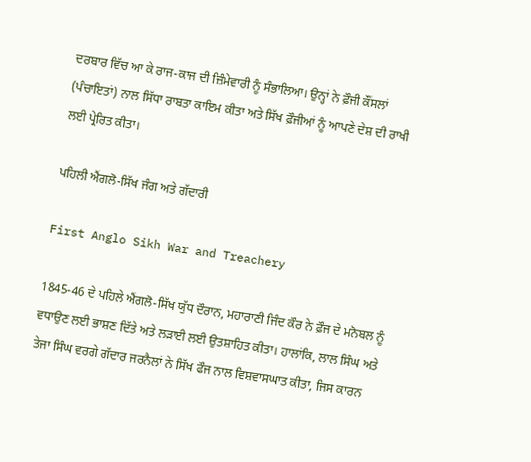ਦਰਬਾਰ ਵਿੱਚ ਆ ਕੇ ਰਾਜ-ਕਾਜ ਦੀ ਜ਼ਿੰਮੇਵਾਰੀ ਨੂੰ ਸੰਭਾਲਿਆ। ਉਨ੍ਹਾਂ ਨੇ ਫ਼ੌਜੀ ਕੌਂਸਲਾਂ (ਪੰਚਾਇਤਾਂ) ਨਾਲ ਸਿੱਧਾ ਰਾਬਤਾ ਕਾਇਮ ਕੀਤਾ ਅਤੇ ਸਿੱਖ ਫ਼ੌਜੀਆਂ ਨੂੰ ਆਪਣੇ ਦੇਸ਼ ਦੀ ਰਾਖੀ ਲਈ ਪ੍ਰੇਰਿਤ ਕੀਤਾ।

ਪਹਿਲੀ ਐਂਗਲੋ-ਸਿੱਖ ਜੰਗ ਅਤੇ ਗੱਦਾਰੀ

First Anglo Sikh War and Treachery

1845-46 ਦੇ ਪਹਿਲੇ ਐਂਗਲੋ-ਸਿੱਖ ਯੁੱਧ ਦੌਰਾਨ, ਮਹਾਰਾਣੀ ਜਿੰਦ ਕੌਰ ਨੇ ਫ਼ੌਜ ਦੇ ਮਨੋਬਲ ਨੂੰ ਵਧਾਉਣ ਲਈ ਭਾਸ਼ਣ ਦਿੱਤੇ ਅਤੇ ਲੜਾਈ ਲਈ ਉਤਸ਼ਾਹਿਤ ਕੀਤਾ। ਹਾਲਾਂਕਿ, ਲਾਲ ਸਿੰਘ ਅਤੇ ਤੇਜਾ ਸਿੰਘ ਵਰਗੇ ਗੱਦਾਰ ਜਰਨੈਲਾਂ ਨੇ ਸਿੱਖ ਫੌਜ ਨਾਲ ਵਿਸ਼ਵਾਸਘਾਤ ਕੀਤਾ, ਜਿਸ ਕਾਰਨ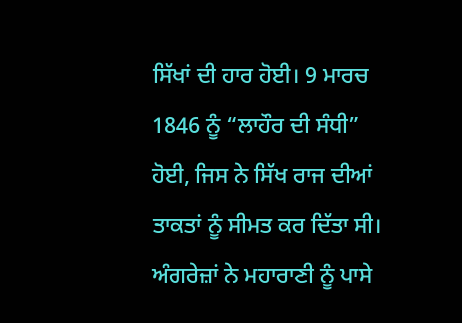ਸਿੱਖਾਂ ਦੀ ਹਾਰ ਹੋਈ। 9 ਮਾਰਚ 1846 ਨੂੰ “ਲਾਹੌਰ ਦੀ ਸੰਧੀ” ਹੋਈ, ਜਿਸ ਨੇ ਸਿੱਖ ਰਾਜ ਦੀਆਂ ਤਾਕਤਾਂ ਨੂੰ ਸੀਮਤ ਕਰ ਦਿੱਤਾ ਸੀ। ਅੰਗਰੇਜ਼ਾਂ ਨੇ ਮਹਾਰਾਣੀ ਨੂੰ ਪਾਸੇ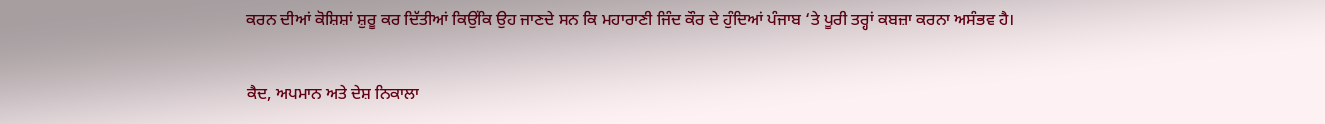ਕਰਨ ਦੀਆਂ ਕੋਸ਼ਿਸ਼ਾਂ ਸ਼ੁਰੂ ਕਰ ਦਿੱਤੀਆਂ ਕਿਉਂਕਿ ਉਹ ਜਾਣਦੇ ਸਨ ਕਿ ਮਹਾਰਾਣੀ ਜਿੰਦ ਕੌਰ ਦੇ ਹੁੰਦਿਆਂ ਪੰਜਾਬ ‘ਤੇ ਪੂਰੀ ਤਰ੍ਹਾਂ ਕਬਜ਼ਾ ਕਰਨਾ ਅਸੰਭਵ ਹੈ।

ਕੈਦ, ਅਪਮਾਨ ਅਤੇ ਦੇਸ਼ ਨਿਕਾਲਾ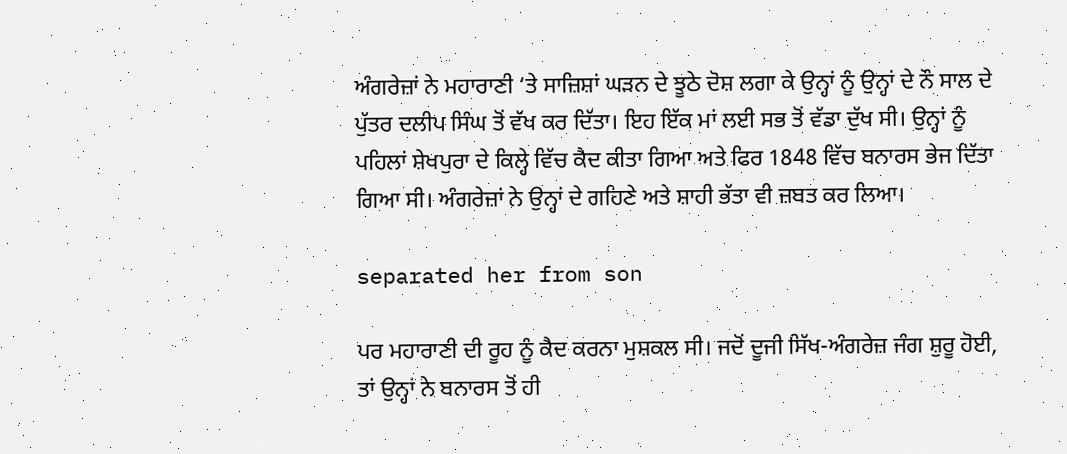ਅੰਗਰੇਜ਼ਾਂ ਨੇ ਮਹਾਰਾਣੀ ‘ਤੇ ਸਾਜ਼ਿਸ਼ਾਂ ਘੜਨ ਦੇ ਝੂਠੇ ਦੋਸ਼ ਲਗਾ ਕੇ ਉਨ੍ਹਾਂ ਨੂੰ ਉਨ੍ਹਾਂ ਦੇ ਨੌ ਸਾਲ ਦੇ ਪੁੱਤਰ ਦਲੀਪ ਸਿੰਘ ਤੋਂ ਵੱਖ ਕਰ ਦਿੱਤਾ। ਇਹ ਇੱਕ ਮਾਂ ਲਈ ਸਭ ਤੋਂ ਵੱਡਾ ਦੁੱਖ ਸੀ। ਉਨ੍ਹਾਂ ਨੂੰ ਪਹਿਲਾਂ ਸ਼ੇਖਪੁਰਾ ਦੇ ਕਿਲ੍ਹੇ ਵਿੱਚ ਕੈਦ ਕੀਤਾ ਗਿਆ ਅਤੇ ਫਿਰ 1848 ਵਿੱਚ ਬਨਾਰਸ ਭੇਜ ਦਿੱਤਾ ਗਿਆ ਸੀ। ਅੰਗਰੇਜ਼ਾਂ ਨੇ ਉਨ੍ਹਾਂ ਦੇ ਗਹਿਣੇ ਅਤੇ ਸ਼ਾਹੀ ਭੱਤਾ ਵੀ ਜ਼ਬਤ ਕਰ ਲਿਆ।

separated her from son

ਪਰ ਮਹਾਰਾਣੀ ਦੀ ਰੂਹ ਨੂੰ ਕੈਦ ਕਰਨਾ ਮੁਸ਼ਕਲ ਸੀ। ਜਦੋਂ ਦੂਜੀ ਸਿੱਖ-ਅੰਗਰੇਜ਼ ਜੰਗ ਸ਼ੁਰੂ ਹੋਈ, ਤਾਂ ਉਨ੍ਹਾਂ ਨੇ ਬਨਾਰਸ ਤੋਂ ਹੀ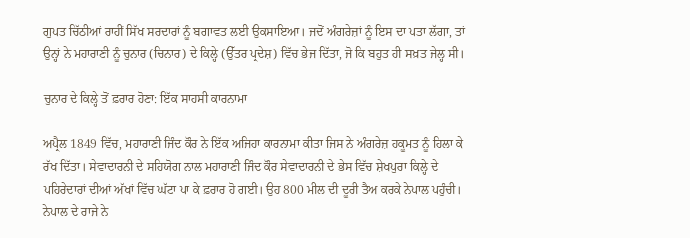ਗੁਪਤ ਚਿੱਠੀਆਂ ਰਾਹੀਂ ਸਿੱਖ ਸਰਦਾਰਾਂ ਨੂੰ ਬਗਾਵਤ ਲਈ ਉਕਸਾਇਆ। ਜਦੋਂ ਅੰਗਰੇਜ਼ਾਂ ਨੂੰ ਇਸ ਦਾ ਪਤਾ ਲੱਗਾ, ਤਾਂ ਉਨ੍ਹਾਂ ਨੇ ਮਹਾਰਾਣੀ ਨੂੰ ਚੁਨਾਰ (ਚਿਨਾਰ) ਦੇ ਕਿਲ੍ਹੇ (ਉੱਤਰ ਪ੍ਰਦੇਸ਼) ਵਿੱਚ ਭੇਜ ਦਿੱਤਾ, ਜੋ ਕਿ ਬਹੁਤ ਹੀ ਸਖ਼ਤ ਜੇਲ੍ਹ ਸੀ।

ਚੁਨਾਰ ਦੇ ਕਿਲ੍ਹੇ ਤੋਂ ਫ਼ਰਾਰ ਹੋਣਾ: ਇੱਕ ਸਾਹਸੀ ਕਾਰਨਾਮਾ

ਅਪ੍ਰੈਲ 1849 ਵਿੱਚ, ਮਹਾਰਾਣੀ ਜਿੰਦ ਕੌਰ ਨੇ ਇੱਕ ਅਜਿਹਾ ਕਾਰਨਾਮਾ ਕੀਤਾ ਜਿਸ ਨੇ ਅੰਗਰੇਜ਼ ਹਕੂਮਤ ਨੂੰ ਹਿਲਾ ਕੇ ਰੱਖ ਦਿੱਤਾ। ਸੇਵਾਦਾਰਨੀ ਦੇ ਸਹਿਯੋਗ ਨਾਲ ਮਹਾਰਾਣੀ ਜਿੰਦ ਕੌਰ ਸੇਵਾਦਾਰਨੀ ਦੇ ਭੇਸ ਵਿੱਚ ਸ਼ੇਖਪੁਰਾ ਕਿਲ੍ਹੇ ਦੇ ਪਹਿਰੇਦਾਰਾਂ ਦੀਆਂ ਅੱਖਾਂ ਵਿੱਚ ਘੱਟਾ ਪਾ ਕੇ ਫ਼ਰਾਰ ਹੋ ਗਈ। ਉਹ 800 ਮੀਲ ਦੀ ਦੂਰੀ ਤੈਅ ਕਰਕੇ ਨੇਪਾਲ ਪਹੁੰਚੀ। ਨੇਪਾਲ ਦੇ ਰਾਜੇ ਨੇ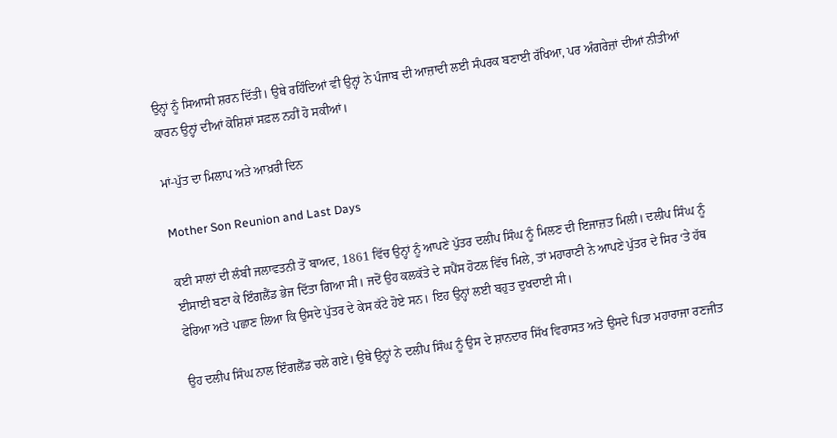ਉਨ੍ਹਾਂ ਨੂੰ ਸਿਆਸੀ ਸ਼ਰਨ ਦਿੱਤੀ। ਉਥੇ ਰਹਿੰਦਿਆਂ ਵੀ ਉਨ੍ਹਾਂ ਨੇ ਪੰਜਾਬ ਦੀ ਆਜ਼ਾਦੀ ਲਈ ਸੰਪਰਕ ਬਣਾਈ ਰੱਖਿਆ, ਪਰ ਅੰਗਰੇਜ਼ਾਂ ਦੀਆਂ ਨੀਤੀਆਂ ਕਾਰਨ ਉਨ੍ਹਾਂ ਦੀਆਂ ਕੋਸ਼ਿਸ਼ਾਂ ਸਫ਼ਲ ਨਹੀਂ ਹੋ ਸਕੀਆਂ।

ਮਾਂ-ਪੁੱਤ ਦਾ ਮਿਲਾਪ ਅਤੇ ਆਖ਼ਰੀ ਦਿਨ

Mother Son Reunion and Last Days

ਕਈ ਸਾਲਾਂ ਦੀ ਲੰਬੀ ਜਲਾਵਤਨੀ ਤੋਂ ਬਾਅਦ, 1861 ਵਿੱਚ ਉਨ੍ਹਾਂ ਨੂੰ ਆਪਣੇ ਪੁੱਤਰ ਦਲੀਪ ਸਿੰਘ ਨੂੰ ਮਿਲਣ ਦੀ ਇਜਾਜ਼ਤ ਮਿਲੀ। ਦਲੀਪ ਸਿੰਘ ਨੂੰ ਈਸਾਈ ਬਣਾ ਕੇ ਇੰਗਲੈਂਡ ਭੇਜ ਦਿੱਤਾ ਗਿਆ ਸੀ। ਜਦੋਂ ਉਹ ਕਲਕੱਤੇ ਦੇ ਸਪੈਂਸ ਹੋਟਲ ਵਿੱਚ ਮਿਲੇ, ਤਾਂ ਮਹਾਰਾਣੀ ਨੇ ਆਪਣੇ ਪੁੱਤਰ ਦੇ ਸਿਰ ‘ਤੇ ਹੱਥ ਫੇਰਿਆ ਅਤੇ ਪਛਾਣ ਲਿਆ ਕਿ ਉਸਦੇ ਪੁੱਤਰ ਦੇ ਕੇਸ ਕੱਟੇ ਹੋਏ ਸਨ। ਇਹ ਉਨ੍ਹਾਂ ਲਈ ਬਹੁਤ ਦੁਖਦਾਈ ਸੀ।

ਉਹ ਦਲੀਪ ਸਿੰਘ ਨਾਲ ਇੰਗਲੈਂਡ ਚਲੇ ਗਏ। ਉਥੇ ਉਨ੍ਹਾਂ ਨੇ ਦਲੀਪ ਸਿੰਘ ਨੂੰ ਉਸ ਦੇ ਸ਼ਾਨਦਾਰ ਸਿੱਖ ਵਿਰਾਸਤ ਅਤੇ ਉਸਦੇ ਪਿਤਾ ਮਹਾਰਾਜਾ ਰਣਜੀਤ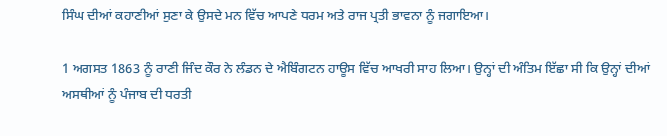ਸਿੰਘ ਦੀਆਂ ਕਹਾਣੀਆਂ ਸੁਣਾ ਕੇ ਉਸਦੇ ਮਨ ਵਿੱਚ ਆਪਣੇ ਧਰਮ ਅਤੇ ਰਾਜ ਪ੍ਰਤੀ ਭਾਵਨਾ ਨੂੰ ਜਗਾਇਆ।

1 ਅਗਸਤ 1863 ਨੂੰ ਰਾਣੀ ਜਿੰਦ ਕੌਰ ਨੇ ਲੰਡਨ ਦੇ ਐਬਿੰਗਟਨ ਹਾਊਸ ਵਿੱਚ ਆਖਰੀ ਸਾਹ ਲਿਆ। ਉਨ੍ਹਾਂ ਦੀ ਅੰਤਿਮ ਇੱਛਾ ਸੀ ਕਿ ਉਨ੍ਹਾਂ ਦੀਆਂ ਅਸਥੀਆਂ ਨੂੰ ਪੰਜਾਬ ਦੀ ਧਰਤੀ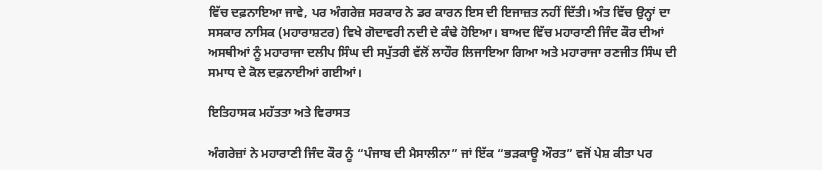ਵਿੱਚ ਦਫ਼ਨਾਇਆ ਜਾਵੇ, ਪਰ ਅੰਗਰੇਜ਼ ਸਰਕਾਰ ਨੇ ਡਰ ਕਾਰਨ ਇਸ ਦੀ ਇਜਾਜ਼ਤ ਨਹੀਂ ਦਿੱਤੀ। ਅੰਤ ਵਿੱਚ ਉਨ੍ਹਾਂ ਦਾ ਸਸਕਾਰ ਨਾਸਿਕ (ਮਹਾਰਾਸ਼ਟਰ) ਵਿਖੇ ਗੋਦਾਵਰੀ ਨਦੀ ਦੇ ਕੰਢੇ ਹੋਇਆ। ਬਾਅਦ ਵਿੱਚ ਮਹਾਰਾਣੀ ਜਿੰਦ ਕੌਰ ਦੀਆਂ ਅਸਥੀਆਂ ਨੂੰ ਮਹਾਰਾਜਾ ਦਲੀਪ ਸਿੰਘ ਦੀ ਸਪੁੱਤਰੀ ਵੱਲੋਂ ਲਾਹੌਰ ਲਿਜਾਇਆ ਗਿਆ ਅਤੇ ਮਹਾਰਾਜਾ ਰਣਜੀਤ ਸਿੰਘ ਦੀ ਸਮਾਧ ਦੇ ਕੋਲ ਦਫ਼ਨਾਈਆਂ ਗਈਆਂ।

ਇਤਿਹਾਸਕ ਮਹੱਤਤਾ ਅਤੇ ਵਿਰਾਸਤ

ਅੰਗਰੇਜ਼ਾਂ ਨੇ ਮਹਾਰਾਣੀ ਜਿੰਦ ਕੌਰ ਨੂੰ “ਪੰਜਾਬ ਦੀ ਮੈਸਾਲੀਨਾ” ਜਾਂ ਇੱਕ “ਭੜਕਾਊ ਔਰਤ” ਵਜੋਂ ਪੇਸ਼ ਕੀਤਾ ਪਰ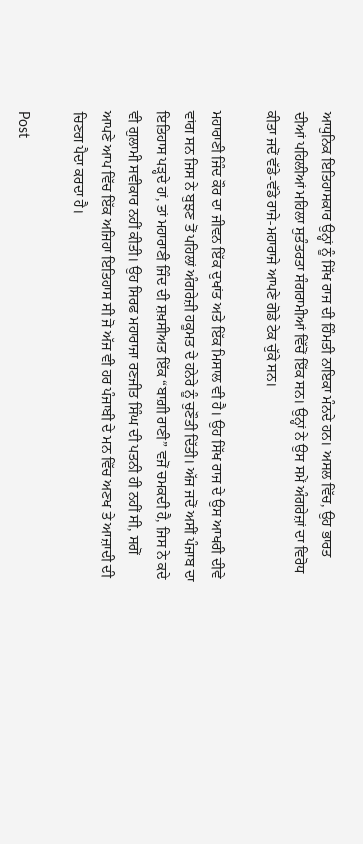ਆਧੁਨਿਕ ਇਤਿਹਾਸਕਾਰ ਉਨ੍ਹਾਂ ਨੂੰ ਸਿੱਖ ਰਾਜ ਦੀ ਹਿੰਮਤੀ ਨਾਇਕਾ ਮੰਨਦੇ ਹਨ। ਅਸਲ ਵਿੱਚ, ਉਹ ਭਾਰਤ ਦੀਆਂ ਪਹਿਲੀਆਂ ਮਹਿਲਾ ਸੁਤੰਤਰਤਾ ਸੰਗਰਾਮੀਆਂ ਵਿੱਚੋਂ ਇੱਕ ਸਨ। ਉਨ੍ਹਾਂ ਨੇ ਉਸ ਸਮੇਂ ਅੰਗਰੇਜ਼ਾਂ ਦਾ ਵਿਰੋਧ ਕੀਤਾ ਜਦੋਂ ਵੱਡੇ-ਵੱਡੇ ਰਾਜੇ-ਮਹਾਰਾਜੇ ਆਪਣੇ ਗੋਡੇ ਟੇਕ ਚੁੱਕੇ ਸਨ।

ਮਹਾਰਾਣੀ ਜਿੰਦ ਕੌਰ ਦਾ ਜੀਵਨ ਇੱਕ ਦੁਖਾਂਤ ਅਤੇ ਇੱਕ ਮਿਸਾਲ ਵੀ ਹੈ। ਉਹ ਸਿੱਖ ਰਾਜ ਦੇ ਉਸ ਆਖਰੀ ਦੀਵੇ ਵਾਂਗ ਸਨ ਜਿਸ ਨੇ ਬੁਝਣ ਤੋਂ ਪਹਿਲਾਂ ਅੰਗਰੇਜ਼ੀ ਹਕੂਮਤ ਦੇ ਹਨੇਰੇ ਨੂੰ ਚੁਣੌਤੀ ਦਿੱਤੀ। ਅੱਜ ਜਦੋਂ ਅਸੀਂ ਪੰਜਾਬ ਦਾ ਇਤਿਹਾਸ ਪੜ੍ਹਦੇ ਹਾਂ, ਤਾਂ ਮਹਾਰਾਣੀ ਜਿੰਦ ਦੀ ਸ਼ਖ਼ਸੀਅਤ ਇੱਕ “ਬਾਗ਼ੀ ਰਾਣੀ” ਵਜੋਂ ਚਮਕਦੀ ਹੈ, ਜਿਸ ਨੇ ਕਦੇ ਵੀ ਗੁਲਾਮੀ ਸਵੀਕਾਰ ਨਹੀਂ ਕੀਤੀ। ਉਹ ਸਿਰਫ ਮਹਾਰਾਜਾ ਰਣਜੀਤ ਸਿੰਘ ਦੀ ਪਤਨੀ ਹੀ ਨਹੀਂ ਸੀ, ਸਗੋਂ ਆਪਣੇ ਆਪ ਵਿੱਚ ਇੱਕ ਅਜਿਹਾ ਇਤਿਹਾਸ ਸੀ ਜੋ ਅੱਜ ਵੀ ਹਰ ਪੰਜਾਬੀ ਦੇ ਮਨ ਵਿੱਚ ਅਣਖ ਤੇ ਆਜ਼ਾਦੀ ਦੀ ਚਿਣਗ ਪੈਦਾ ਕਰਦਾ ਹੈ।

Post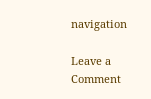navigation

Leave a Comment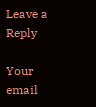Leave a Reply

Your email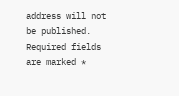address will not be published. Required fields are marked *